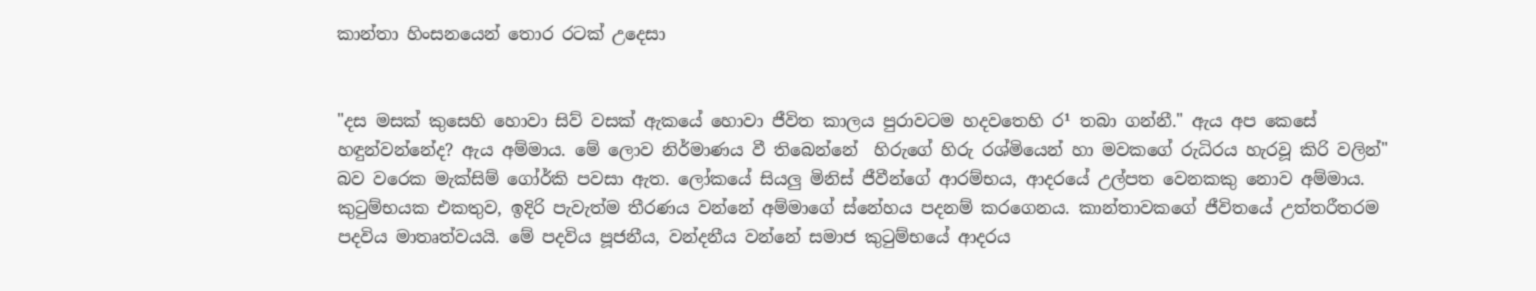කාන්තා හිංසනයෙන් තොර රටක්‌ උදෙසා


"දස මසක්‌ කුසෙහි හොවා සිව් වසක්‌ ඇකයේ හොවා ජීවිත කාලය පුරාවටම හදවතෙහි ර¹ තබා ගන්නී." ඇය අප කෙසේ හඳුන්වන්නේද? ඇය අම්මාය. මේ ලොව නිර්මාණය වී තිබෙන්නේ  හිරුගේ හිරු රශ්මියෙන් හා මවකගේ රුධිරය හැරවූ කිරි වලින්" බව වරෙක මැක්‌සිම් ගෝර්කි පවසා ඇත. ලෝකයේ සියලු මිනිස්‌ ජීවීන්ගේ ආරම්භය, ආදරයේ උල්පත වෙනකකු නොව අම්මාය. කුටුම්භයක එකතුව, ඉදිරි පැවැත්ම තීරණය වන්නේ අම්මාගේ ස්‌නේහය පදනම් කරගෙනය. කාන්තාවකගේ ජීවිතයේ උත්තරීතරම පදවිය මාතෘත්වයයි. මේ පදවිය පූජනීය, වන්දනීය වන්නේ සමාජ කුටුම්භයේ ආදරය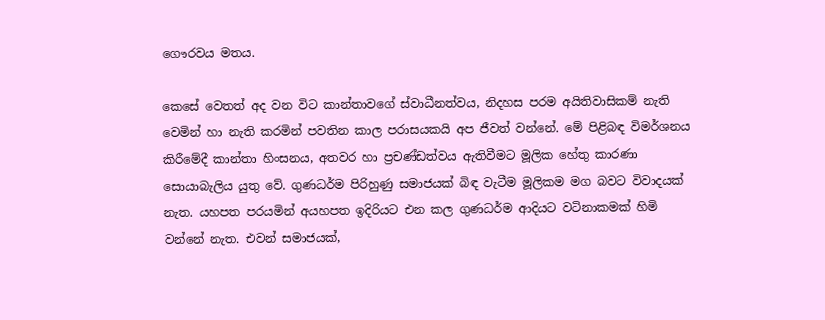ගෞරවය මතය.

කෙසේ වෙතත් අද වන විට කාන්තාවගේ ස්‌වාධීනත්වය, නිදහස පරම අයිතිවාසිකම් නැති වෙමින් හා නැති කරමින් පවතින කාල පරාසයකයි අප ජීවත් වන්නේ. මේ පිළිබඳ විමර්ශනය කිරීමේදී කාන්තා හිංසනය, අතවර හා ප්‍රචණ්‌ඩත්වය ඇතිවීමට මූලික හේතු කාරණා සොයාබැලිය යුතු වේ. ගුණධර්ම පිරිහුණු සමාජයක්‌ බිඳ වැටීම මූලිකම මග බවට විවාදයක්‌ නැත. යහපත පරයමින් අයහපත ඉදිරියට එන කල ගුණධර්ම ආදියට වටිනාකමක්‌ හිමි වන්නේ නැත. එවන් සමාජයක්‌,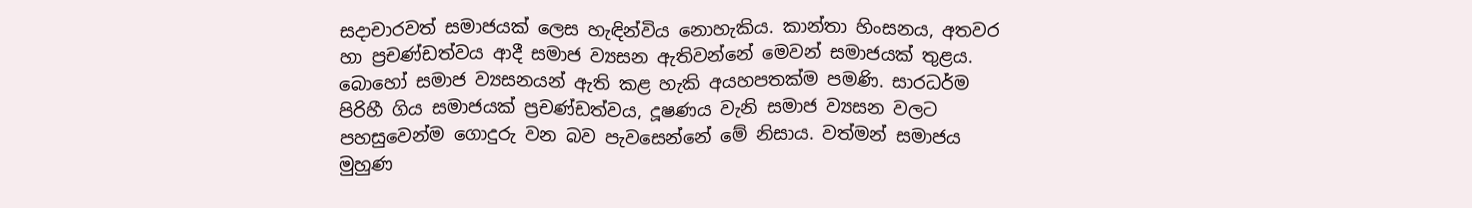සදාචාරවත් සමාජයක්‌ ලෙස හැඳින්විය නොහැකිය. කාන්තා හිංසනය, අතවර හා ප්‍රචණ්‌ඩත්වය ආදී සමාජ ව්‍යසන ඇතිවන්නේ මෙවන් සමාජයක්‌ තුළය. බොහෝ සමාජ ව්‍යසනයන් ඇති කළ හැකි අයහපතක්‌ම පමණි. සාරධර්ම පිරිහී ගිය සමාජයක්‌ ප්‍රචණ්‌ඩත්වය, දූෂණය වැනි සමාජ ව්‍යසන වලට පහසුවෙන්ම ගොදුරු වන බව පැවසෙන්නේ මේ නිසාය. වත්මන් සමාජය මුහුණ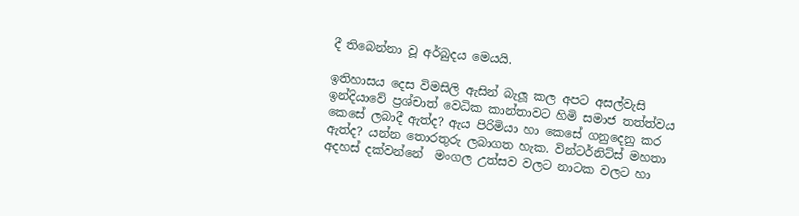දී තිබෙන්නා වූ අර්බුදය මෙයයි.

ඉතිහාසය දෙස විමසිලි ඇසින් බැලූ කල අපට අසල්වැසි ඉන්දියාවේ ප්‍රශ්චාත් වෙධික කාන්තාවට හිමි සමාජ තත්ත්වය කෙසේ ලබාදී ඇත්ද? ඇය පිරිමියා හා කෙසේ ගනුදෙනු කර ඇත්ද? යන්න තොරතුරු ලබාගත හැක. වින්ටර්නිට්‌ස්‌ මහතා අදහස්‌ දක්‌වන්නේ  මංගල උත්සව වලට නාටක වලට හා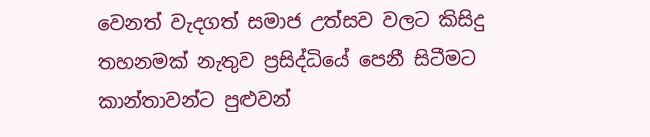වෙනත් වැදගත් සමාජ උත්සව වලට කිසිදු තහනමක්‌ නැතුව ප්‍රසිද්ධියේ පෙනී සිටීමට කාන්තාවන්ට පුළුවන්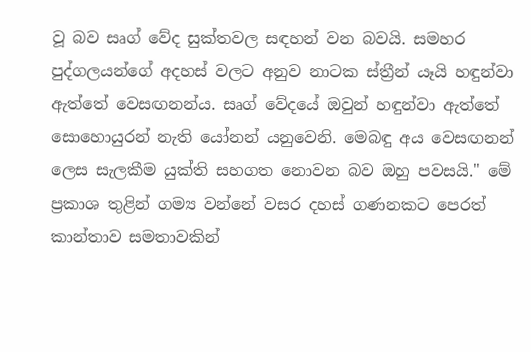වූ බව සෘග් වේද සුක්‌තවල සඳහන් වන බවයි. සමහර පුද්ගලයන්ගේ අදහස්‌ වලට අනුව නාටක ස්‌ත්‍රීන් යෑයි හඳුන්වා ඇත්තේ වෙසඟනන්ය. සෘග් වේදයේ ඔවුන් හඳුන්වා ඇත්තේ සොහොයුරන් නැති යෝනන් යනුවෙනි. මෙබඳු අය වෙසඟනන් ලෙස සැලකීම යුක්‌ති සහගත නොවන බව ඔහු පවසයි." මේ ප්‍රකාශ තුළින් ගම්‍ය වන්නේ වසර දහස්‌ ගණනකට පෙරත් කාන්තාව සමතාවකින්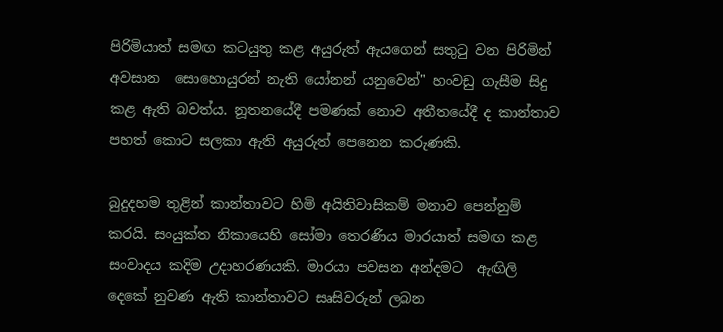පිරිමියාත් සමඟ කටයුතු කළ අයුරුත් ඇයගෙන් සතුටු වන පිරිමින් අවසාන  සොහොයුරන් නැති යෝනන් යනුවෙන්" හංවඩු ගැසීම සිදු කළ ඇති බවත්ය. නූතනයේදී පමණක්‌ නොව අතීතයේදී ද කාන්තාව පහත් කොට සලකා ඇති අයුරුත් පෙනෙන කරුණකි.

බුදුදහම තුළින් කාන්තාවට හිමි අයිතිවාසිකම් මනාව පෙන්නුම් කරයි. සංයුක්‌ත නිකායෙහි සෝමා තෙරණිය මාරයාත් සමඟ කළ සංවාදය කදිම උදාහරණයකි. මාරයා පවසන අන්දමට  ඇඟිලි දෙකේ නුවණ ඇති කාන්තාවට සෘසිවරුන් ලබන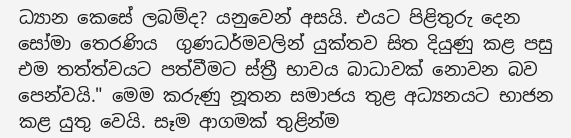ධ්‍යාන කෙසේ ලබම්ද? යනුවෙන් අසයි. එයට පිළිතුරු දෙන සෝමා තෙරණිය  ගුණධර්මවලින් යුක්‌තව සිත දියුණු කළ පසු එම තත්ත්වයට පත්වීමට ස්‌ත්‍රී භාවය බාධාවක්‌ නොවන බව පෙන්වයි." මෙම කරුණු නූතන සමාජය තුළ අධ්‍යනයට භාජන කළ යුතු වෙයි. සෑම ආගමක්‌ තුළින්ම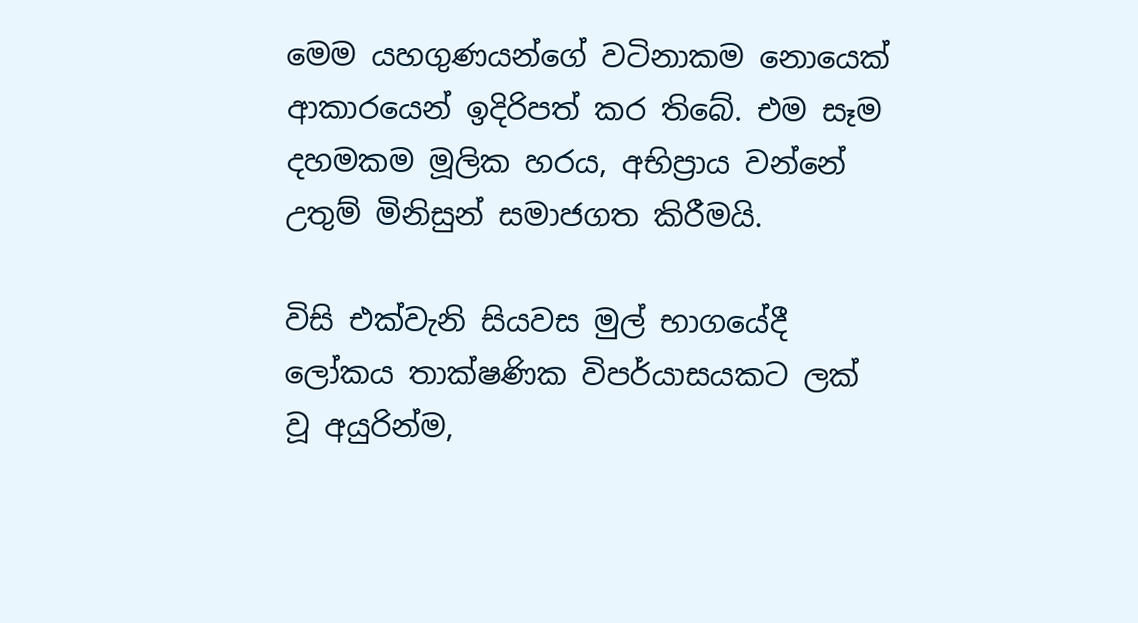මෙම යහගුණයන්ගේ වටිනාකම නොයෙක්‌ ආකාරයෙන් ඉදිරිපත් කර තිබේ. එම සෑම දහමකම මූලික හරය, අභිප්‍රාය වන්නේ උතුම් මිනිසුන් සමාජගත කිරීමයි.

විසි එක්‌වැනි සියවස මුල් භාගයේදී ලෝකය තාක්‌ෂණික විපර්යාසයකට ලක්‌ වූ අයුරින්ම,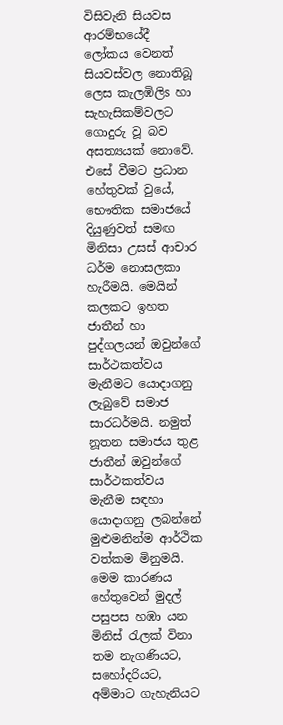විසිවැනි සියවස ආරම්භයේදී ලෝකය වෙනත් සියවස්‌වල නොතිබූ ලෙස කැලඹිලිs හා සැහැසිකම්වලට ගොදුරු වූ බව අසත්‍යයක්‌ නොවේ. එසේ වීමට ප්‍රධාන හේතුවක්‌ වුයේ, භෞතික සමාජයේ දියුණුවත් සමඟ මිනිසා උසස්‌ ආචාර ධර්ම නොසලකා හැරීමයි. මෙයින් කලකට ඉහත ජාතීන් හා පුද්ගලයන් ඔවුන්ගේ සාර්ථකත්වය මැනීමට යොදාගනු ලැබුවේ සමාජ සාරධර්මයි. නමුත් නූතන සමාජය තුළ ජාතීන් ඔවුන්ගේ සාර්ථකත්වය මැනීම සඳහා යොදාගනු ලබන්නේ මුළුමනින්ම ආර්ථික වත්කම මිනුමයි. මෙම කාරණය හේතුවෙන් මුදල් පසුපස හඹා යන මිනිස්‌ රැලක්‌ විනා තම නැගණියට, සහෝදරියට, අම්මාට ගැහැනියට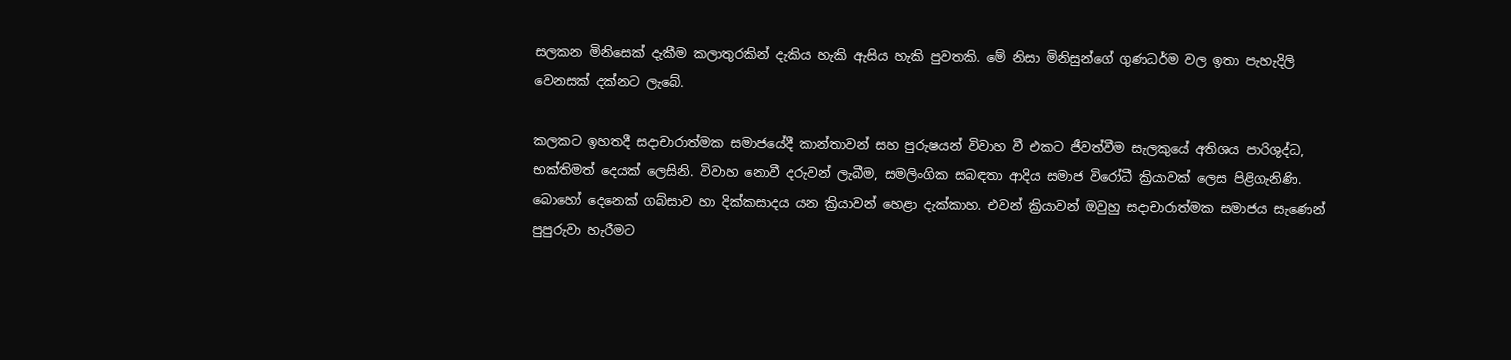සලකන මිනිසෙක්‌ දැකීම කලාතුරකින් දැකිය හැකි ඇසිය හැකි පුවතකි. මේ නිසා මිනිසුන්ගේ ගුණධර්ම වල ඉතා පැහැදිලි වෙනසක්‌ දක්‌නට ලැබේ.

කලකට ඉහතදී සදාචාරාත්මක සමාජයේදී කාන්තාවන් සහ පුරුෂයන් විවාහ වී එකට ජීවත්වීම සැලකුයේ අතිශය පාරිශුද්ධ, භක්‌තිමත් දෙයක්‌ ලෙසිනි. විවාහ නොවී දරුවන් ලැබීම, සමලිංගික සබඳතා ආදිය සමාජ විරෝධී ක්‍රියාවක්‌ ලෙස පිළිගැනිණි. බොහෝ දෙනෙක්‌ ගබ්සාව හා දික්‌කසාදය යන ක්‍රියාවන් හෙළා දැක්‌කාහ. එවන් ක්‍රියාවන් ඔවුහු සදාචාරාත්මක සමාජය සැණෙන් පුපුරුවා හැරීමට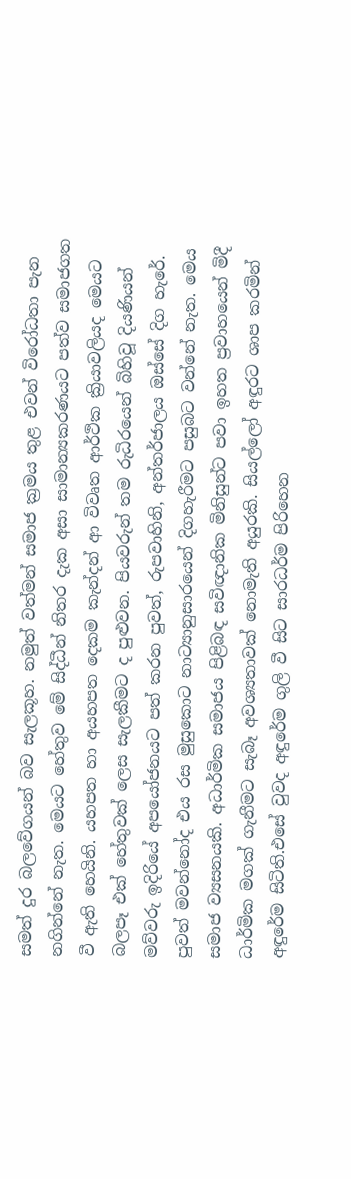සමත් දුර බලවේගයන් බව සැලකූහ. නමුත් වත්මන් සමාජ ක්‍රමය තුළ එවන් විරෝධතා පැන නගින්නේ නැත. මෙයට හේතුව මේ සිද්ධීන් නිතර දැක අසා සාමාන්‍යකරණයට පත්ව සමාජගත වී ඇති හෙයිනි. යහපත හා අයහපත දෙකම කැන්දන් ආ විවෘත ආර්ථික ක්‍රියාවලියද මෙයට බලපෑ එක්‌ හේතුවක්‌ ලෙස සැලකීමට ද පුළුවන. පියවරුන් තම රුධිරයෙන් බිහිවූ දියණියන් මව්වරු ඉදිරියේ අපයෝජනයට පත් කරන පුවත්, රුපවාහිනි, අන්තර්ජාලය ඔස්‌සේ දිග හැරේ. පුවත් මවන්නෝද එය රස මුසුකොට නාට්‍යානුසාරයෙන් දිගහැරීමට පසුබට වන්නේ නැත. මෙය සමාජ ව්‍යසනයකි. අධාර්මික සමාජය පිළිබඳ සවිඥානික මිනිසුන්ට පවා ඉහත ප්‍රවාහයෙන් මිදී ධාර්මික මගක්‌ ගැනීමට සැබෑ අවශ්‍යතාවක්‌ නොමැති අයුරකි. සියල්ලෝ අඳුරට ශාප කරමින් අඳුරේම සිටිති.එසේ වුවද අඳුරේම ගුලි වී සිට සාරධර්ම පිරිහෙන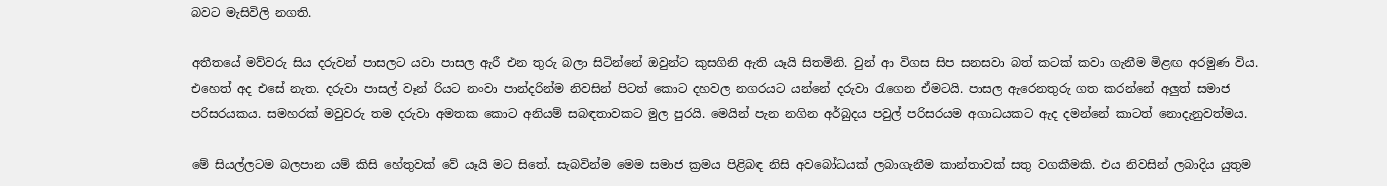බවට මැසිවිලි නගති.

අතීතයේ මව්වරු සිය දරුවන් පාසලට යවා පාසල ඇරී එන තුරු බලා සිටින්නේ ඔවුන්ට කුසගිනි ඇති යෑයි සිතමිනි. වුන් ආ විගස සිප සනසවා බත් කටක්‌ කවා ගැනීම මිළඟ අරමුණ විය. එහෙත් අද එසේ නැත. දරුවා පාසල් වෑන් රියට නංවා පාන්දරින්ම නිවසින් පිටත් කොට දහවල නගරයට යන්නේ දරුවා රැගෙන ඒමටයි. පාසල ඇරෙනතුරු ගත කරන්නේ අලුත් සමාජ පරිසරයකය. සමහරක්‌ මවුවරු තම දරුවා අමතක කොට අනියම් සබඳතාවකට මුල පුරයි. මෙයින් පැන නගින අර්බුදය පවුල් පරිසරයම අගාධයකට ඇද දමන්නේ කාටත් නොදැනුවත්මය.

මේ සියල්ලටම බලපාන යම් කිසි හේතුවක්‌ වේ යෑයි මට සිතේ. සැබවින්ම මෙම සමාජ ක්‍රමය පිළිබඳ නිසි අවබෝධයක්‌ ලබාගැනීම කාන්තාවක්‌ සතු වගකීමකි. එය නිවසින් ලබාදිය යුතුම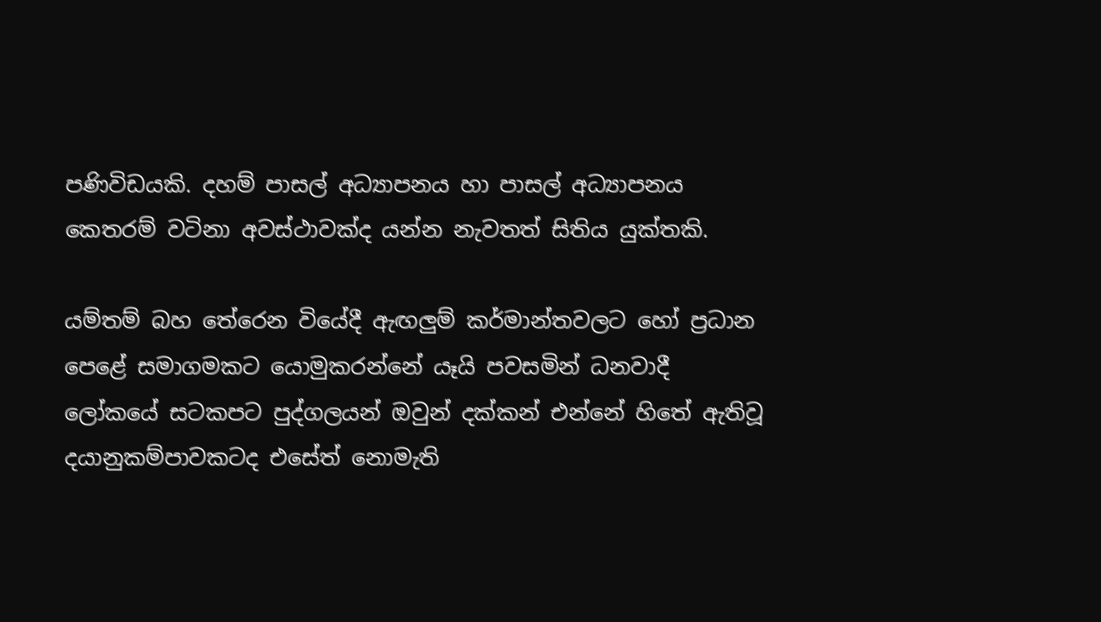පණිවිඩයකි. දහම් පාසල් අධ්‍යාපනය හා පාසල් අධ්‍යාපනය කෙතරම් වටිනා අවස්‌ථාවක්‌ද යන්න නැවතත් සිතිය යුක්‌තකි.

යම්තම් බහ තේරෙන වියේදී ඇඟලුම් කර්මාන්තවලට හෝ ප්‍රධාන පෙළේ සමාගමකට යොමුකරන්නේ යෑයි පවසමින් ධනවාදී ලෝකයේ සටකපට පුද්ගලයන් ඔවුන් දක්‌කන් එන්නේ හිතේ ඇතිවූ දයානුකම්පාවකටද එසේත් නොමැති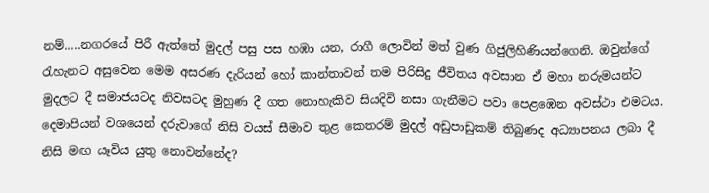නම්.....නගරයේ පිරී ඇත්තේ මුදල් පසු පස හඹා යන, රාගී ලොවින් මත් වුණ ගිජුලිහිණියන්ගෙනි. ඔවුන්ගේ රැහැනට අසුවෙන මෙම අසරණ දැරියන් හෝ කාන්තාවන් තම පිරිසිදු ජීවිතය අවසාන ඒ මහා නරුමයන්ට මුදලට දී සමාජයටද නිවසටද මුහුණ දී ගත නොහැකිව සියදිවි නසා ගැනීමට පවා පෙළඹෙන අවස්‌ථා එමටය. දෙමාපියන් වශයෙන් දරුවාගේ නිසි වයස්‌ සීමාව තුළ කෙතරම් මුදල් අඩුපාඩුකම් තිබුණද අධ්‍යාපනය ලබා දී නිසි මඟ යෑවිය යුතු නොවන්නේද?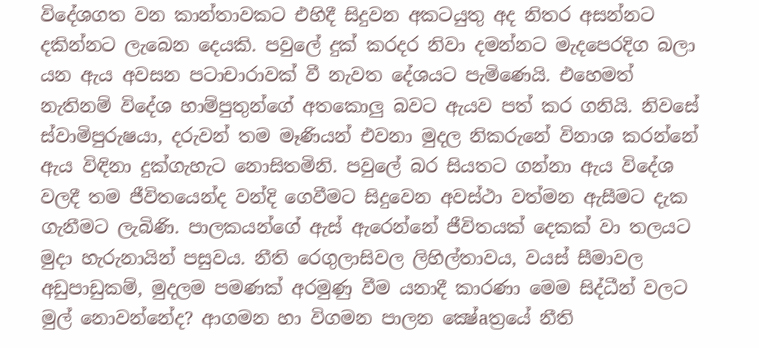විදේශගත වන කාන්තාවකට එහිදී සිදුවන අකටයුතු අද නිතර අසන්නට දකින්නට ලැබෙන දෙයකි. පවුලේ දුක්‌ කරදර නිවා දමන්නට මැදපෙරදිග බලා යන ඇය අවසන පටාචාරාවක්‌ වී නැවත දේශයට පැමිණෙයි. එහෙමත් නැතිනම් විදේශ හාම්පුතුන්ගේ අතකොලු බවට ඇයව පත් කර ගනියි. නිවසේ ස්‌වාමිපුරුෂයා, දරුවන් තම මෑණියන් එවනා මුදල නිකරුනේ විනාශ කරන්නේ ඇය විඳිනා දුක්‌ගැහැට නොසිතමිනි. පවුලේ බර සියතට ගන්නා ඇය විදේශ වලදී තම ජීවිතයෙන්ද වන්දි ගෙවීමට සිදුවෙන අවස්‌ථා වත්මන ඇසීමට දැක ගැනීමට ලැබිණි. පාලකයන්ගේ ඇස්‌ ඇරෙන්නේ ජීවිතයක්‌ දෙකක්‌ වා තලයට මුදා හැරුනායින් පසුවය. නීති රෙගුලාසිවල ලිහිල්තාවය, වයස්‌ සීමාවල අඩුපාඩුකම්, මුදලම පමණක්‌ අරමුණු වීම යනාදී කාරණා මෙම සිද්ධීන් වලට මුල් නොවන්නේද? ආගමන හා විගමන පාලන ක්‍ෂේaත්‍රයේ නීති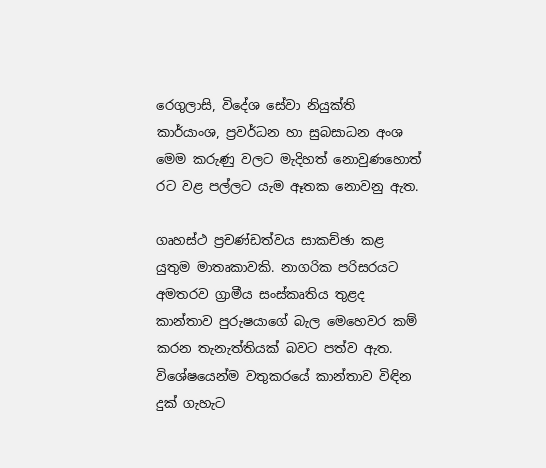රෙගුලාසි, විදේශ සේවා නියුක්‌ති කාර්යාංශ, ප්‍රවර්ධන හා සුබසාධන අංශ මෙම කරුණු වලට මැදිහත් නොවුණහොත් රට වළ පල්ලට යැම ඈතක නොවනු ඇත.

ගෘහස්‌ථ ප්‍රචණ්‌ඩත්වය සාකච්ඡා කළ යුතුම මාතෘකාවකි. නාගරික පරිසරයට අමතරව ග්‍රාමීය සංස්‌කෘතිය තුළද කාන්තාව පුරුෂයාගේ බැල මෙහෙවර කම් කරන තැනැත්තියක්‌ බවට පත්ව ඇත. විශේෂයෙන්ම වතුකරයේ කාන්තාව විඳින දුක්‌ ගැහැට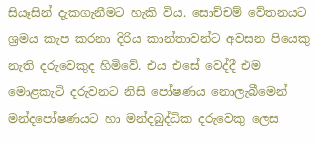සියෑසින් දැකගැනීමට හැකි විය. සොච්චම් වේතනයට ශ්‍රමය කැප කරනා දිරිය කාන්තාවන්ට අවසන පියෙකු නැති දරුවෙකුද හිමිවේ. එය එසේ වෙද්දී එම මොළකැටි දරුවනට නිසි පෝෂණය නොලැබීමෙන් මන්දපෝෂණයට හා මන්දබුද්ධික දරුවෙකු ලෙස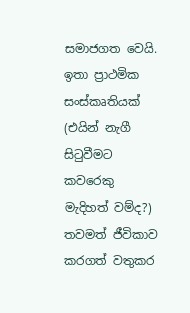සමාජගත වෙයි. ඉතා ප්‍රාථමික සංස්‌කෘතියක්‌ (එයින් නැගී සිටුවීමට කවරෙකු මැදිහත් වම්ද?) තවමත් ජීවිකාව කරගත් වතුකර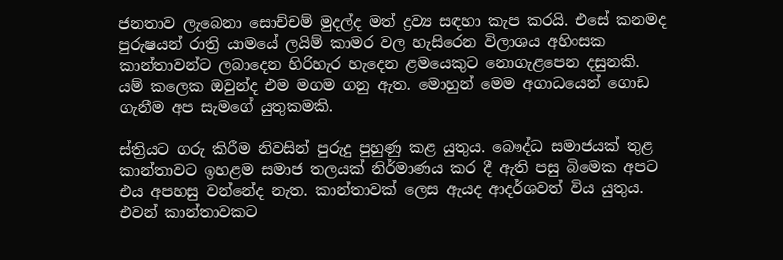ජනතාව ලැබෙනා සොච්චම් මුදල්ද මත් ද්‍රව්‍ය සඳහා කැප කරයි. එසේ කනමද පුරුෂයන් රාත්‍රි යාමයේ ලයිම් කාමර වල හැසිරෙන විලාශය අහිංසක කාන්තාවන්ට ලබාදෙන හිරිහැර හැදෙන ළමයෙකුට නොගැළපෙන දසුනකි. යම් කලෙක ඔවුන්ද එම මගම ගනු ඇත. මොහුන් මෙම අගාධයෙන් ගොඩ ගැනීම අප සැමගේ යුතුකමකි.

ස්‌ත්‍රියට ගරු කිරීම නිවසින් පුරුදු පුහුණු කළ යුතුය. බෞද්ධ සමාජයක්‌ තුළ කාන්තාවට ඉහළම සමාජ තලයක්‌ නිර්මාණය කර දී ඇති පසු බිමෙක අපට එය අපහසු වන්නේද නැත. කාන්තාවක්‌ ලෙස ඇයද ආදර්ශවත් විය යුතුය. එවන් කාන්තාවකට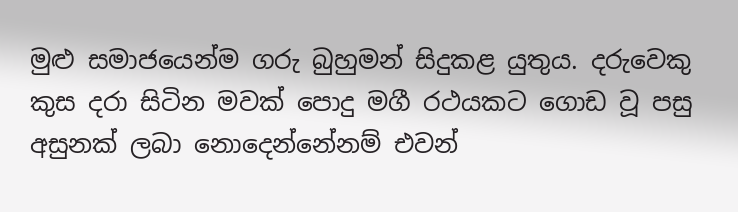මුළු සමාජයෙන්ම ගරු බුහුමන් සිදුකළ යුතුය. දරුවෙකු කුස දරා සිටින මවක්‌ පොදු මගී රථයකට ගොඩ වූ පසු අසුනක්‌ ලබා නොදෙන්නේනම් එවන්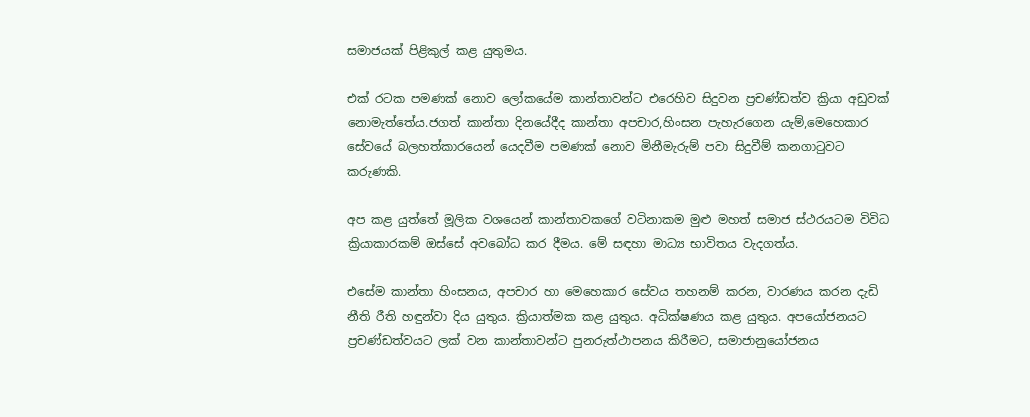සමාජයක්‌ පිළිකුල් කළ යුතුමය.

එක්‌ රටක පමණක්‌ නොව ලෝකයේම කාන්තාවන්ට එරෙහිව සිදුවන ප්‍රචණ්‌ඩත්ව ක්‍රියා අඩුවක්‌ නොමැත්තේය.ජගත් කාන්තා දිනයේදීද කාන්තා අපචාර,හිංසන පැහැරගෙන යැම්,මෙහෙකාර සේවයේ බලහත්කාරයෙන් යෙදවීම පමණක්‌ නොව මිනීමැරුම් පවා සිදුවීම් කනගාටුවට කරුණකි.

අප කළ යුත්තේ මූලික වශයෙන් කාන්තාවකගේ වටිනාකම මුළු මහත් සමාජ ස්‌ථරයටම විවිධ ක්‍රියාකාරකම් ඔස්‌සේ අවබෝධ කර දීමය. මේ සඳහා මාධ්‍ය භාවිතය වැදගත්ය.

එසේම කාන්තා හිංසනය, අපචාර හා මෙහෙකාර සේවය තහනම් කරන, වාරණය කරන දැඩි නීති රීති හඳුන්වා දිය යුතුය. ක්‍රියාත්මක කළ යුතුය. අධික්‌ෂණය කළ යුතුය. අපයෝජනයට ප්‍රචණ්‌ඩත්වයට ලක්‌ වන කාන්තාවන්ට පුනරුත්ථාපනය කිරීමට, සමාජානුයෝජනය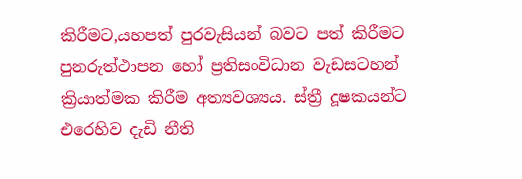කිරීමට,යහපත් පුරවැසියන් බවට පත් කිරීමට පුනරුත්ථාපන හෝ ප්‍රතිසංවිධාන වැඩසටහන් ක්‍රියාත්මක කිරීම අත්‍යවශ්‍යය. ස්‌ත්‍රී දූෂකයන්ට එරෙහිව දැඩි නීති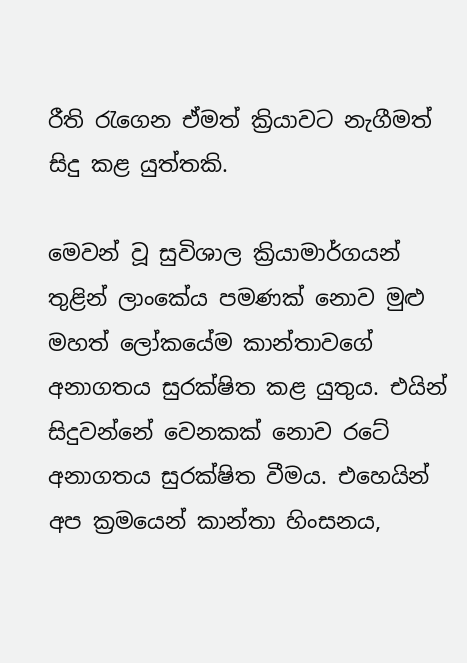රීති රැගෙන ඒමත් ක්‍රියාවට නැගීමත් සිදු කළ යුත්තකි.

මෙවන් වූ සුවිශාල ක්‍රියාමාර්ගයන් තුළින් ලාංකේය පමණක්‌ නොව මුළු මහත් ලෝකයේම කාන්තාවගේ අනාගතය සුරක්‌ෂිත කළ යුතුය. එයින් සිදුවන්නේ වෙනකක්‌ නොව රටේ අනාගතය සුරක්‌ෂිත වීමය. එහෙයින් අප ක්‍රමයෙන් කාන්තා හිංසනය,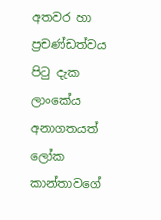අතවර හා ප්‍රචණ්‌ඩත්වය පිටු දැක ලාංකේය අනාගතයත් ලෝක කාන්තාවගේ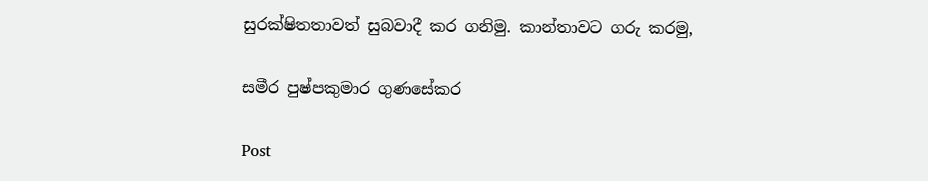සුරක්‌ෂිතතාවත් සුබවාදී කර ගනිමු. කාන්තාවට ගරු කරමු,

සමීර පුෂ්පකුමාර ගුණසේකර

Post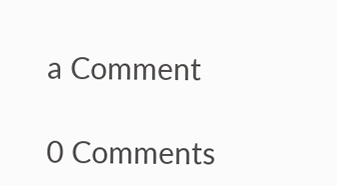a Comment

0 Comments